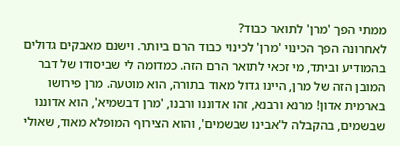ממתי הפך 'מרן' לתואר כבוד?
לאחרונה הפך הכינוי 'מרן' לכינוי כבוד הרם ביותר. וישנם מאבקים גדולים בהמודיע וביתד, מי זכאי לתואר הרם הזה. כמדומה לי שביסודו של דבר המובן הזה של מרן, היינו גדול מאוד בתורה, הוא מוטעה. מרן פירושו בארמית אדון! מרנא ורבנא, זהו אדוננו ורבנו, 'מרן דבשמיא', הוא אדוננו שבשמים, בהקבלה ל'אבינו שבשמים', והוא הצירוף המופלא מאוד, שאולי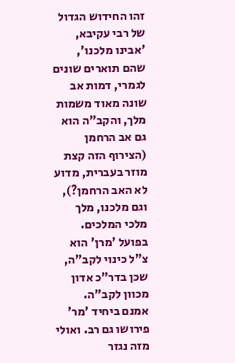זהו החידוש הגדול של רבי עקיבא, 'אבינו מלכנו', שהם תוארים שונים לגמרי, דמות אב שונה מאוד משמות מלך, והקב"ה הוא גם אב הרחמן (הצירוף הזה קצת מוזר בעברית, מדוע לא האב הרחמן?), וגם מלכנו, מלך מלכי המלכים. בפועל 'מרן' הוא צ"ל כינוי לקב"ה, שכן בדר"כ אדון מכוון לקב"ה.
אמנם ביחיד 'מר' פירושו גם רב. ואולי מזה נגזר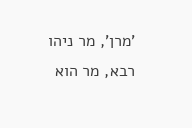'מרן', מר ניהו רבא, מר הוא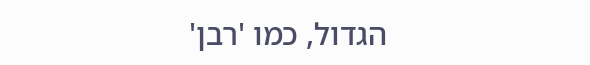הגדול, כמו 'רבן'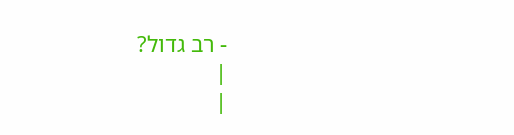- רב גדול?
|
|